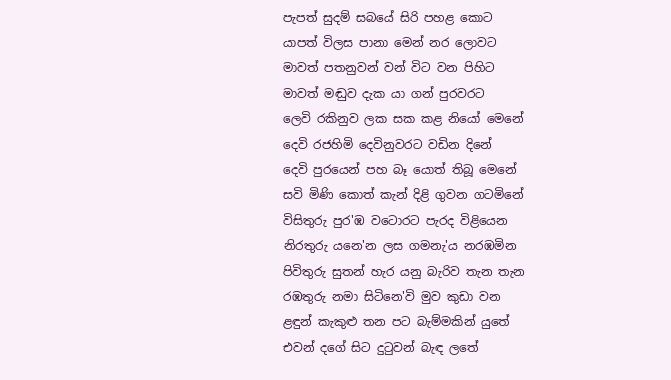පැපත් සුදම් සබයේ සිරි පහළ කොට
යාපත් විලස පානා මෙන් නර ලොවට
මාවත් පතනුවන් වන් විට වන පිහිට
මාවත් මඬුව දැක යා ගන් පුරවරට
ලෙවි රකිනුව ලක සක කළ නියෝ මෙනේ
දෙවි රජහිමි දෙවිනුවරට වඩින දිනේ
දෙවි පුරයෙන් පහ බෑ යොත් තිබූ මෙනේ
සවි මිණි කොත් කැන් දිළි ගුවන ගටමිනේ
විසිතුරු පුර'ඹ වටොරට පැරද විළියෙන
නිරතුරු යනෙ'න ලස ගමනැ'ය නරඹමින
පිවිතුරු සුතන් හැර යනු බැරිව තැන තැන
රඹතුරු නමා සිටිනෙ'වි මුව කුඩා වන
ළඳුන් කැකුළු තන පට බැම්මකින් යුතේ
එවන් දගේ සිට දුටුවන් බැඳ ලතේ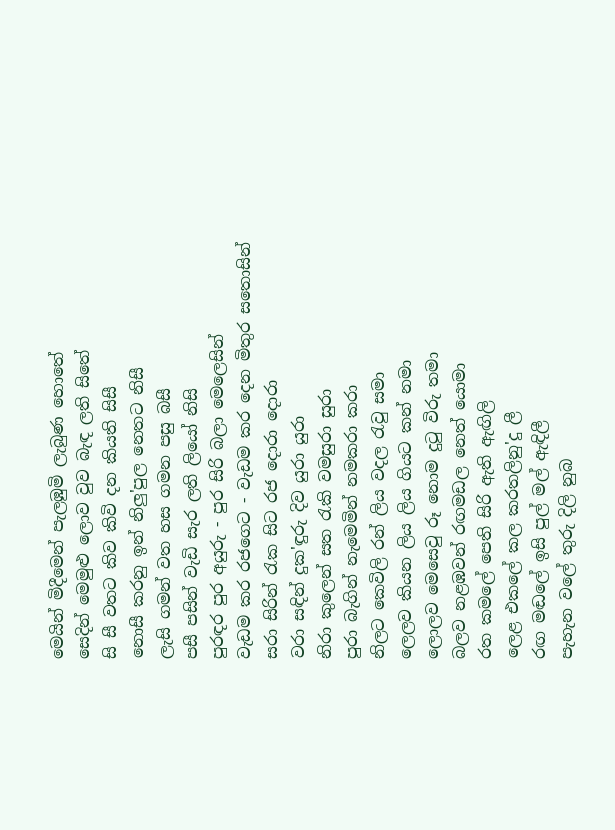මෙයින් මිදීමෙන් පැලඹුමි ලැබුණ හොතේ
සෙදින් මෙමුළු ලොව වුව බැඳ ලති සිතේ
සි සී වතට කිව කිවි දන කියති සිසී
නොසී කරනු ඉන් නිලු'පුල නෙතට නිසී
ලැසි ගමන් වත හස ගමන පසු බසී
පසී පසින් වැඩි සැර ලති ලියෝ නිසි
පුරඳර පුර අයුරු - පුර සිරි බලා මෙලෙසින්
වැඩම කර රජගෙට - වැඩම කර දෙන මිතුර සතොසින්
සරා සිරින් රැක සිට රජ දොරා දොරා
වරා සඳින් දුක'ඳුරු දිව යුරා යුරා
නිරා කුලෙන් සත රැකි වමසුරා සුරා
පුරා බැගින් නැමෙමින් නමකරා කරා
නිලට කෙවිලි රන් ලිය වදල රැවු සමා
ලෙලව කියන ලිය ලිය ගියට කන් නමා
ලොලව මෙසෙවු රූ නොම දුටු විරු තමා
බලව නළඹවන් රඟමඩල නෙත් යොමා
රත කමලේ පෙති සිරි ඇති ඇඟිලි
ලෙළ එකලේ කල කරතලිනු'දු ලී
රඟ මඬලේ ඉසි පුල් මල් ඇඳිලී
පැහැන වලේ තුරු දිලි නුබ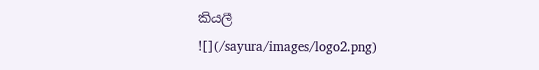කියලී
![](/sayura/images/logo2.png)